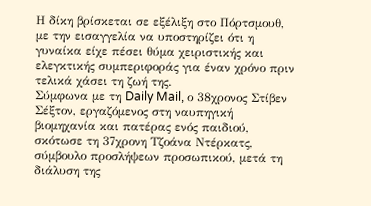Η δίκη βρίσκεται σε εξέλιξη στο Πόρτσμουθ, με την εισαγγελία να υποστηρίζει ότι η γυναίκα είχε πέσει θύμα χειριστικής και ελεγκτικής συμπεριφοράς για έναν χρόνο πριν τελικά χάσει τη ζωή της.
Σύμφωνα με τη Daily Mail, ο 38χρονος Στίβεν Σέξτον, εργαζόμενος στη ναυπηγική βιομηχανία και πατέρας ενός παιδιού, σκότωσε τη 37χρονη Τζοάνα Ντέρκατς, σύμβουλο προσλήψεων προσωπικού, μετά τη διάλυση της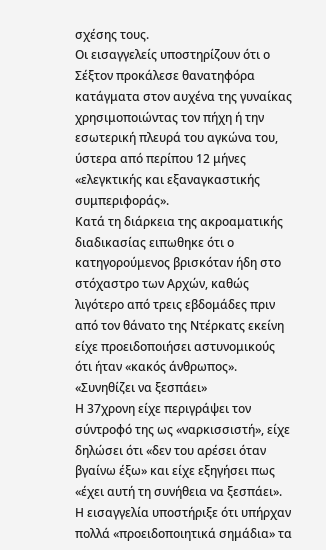σχέσης τους.
Οι εισαγγελείς υποστηρίζουν ότι ο Σέξτον προκάλεσε θανατηφόρα κατάγματα στον αυχένα της γυναίκας χρησιμοποιώντας τον πήχη ή την εσωτερική πλευρά του αγκώνα του, ύστερα από περίπου 12 μήνες «ελεγκτικής και εξαναγκαστικής συμπεριφοράς».
Κατά τη διάρκεια της ακροαματικής διαδικασίας ειπωθηκε ότι ο κατηγορούμενος βρισκόταν ήδη στο στόχαστρο των Αρχών, καθώς λιγότερο από τρεις εβδομάδες πριν από τον θάνατο της Ντέρκατς εκείνη είχε προειδοποιήσει αστυνομικούς ότι ήταν «κακός άνθρωπος».
«Συνηθίζει να ξεσπάει»
Η 37χρονη είχε περιγράψει τον σύντροφό της ως «ναρκισσιστή», είχε δηλώσει ότι «δεν του αρέσει όταν βγαίνω έξω» και είχε εξηγήσει πως «έχει αυτή τη συνήθεια να ξεσπάει».
Η εισαγγελία υποστήριξε ότι υπήρχαν πολλά «προειδοποιητικά σημάδια» τα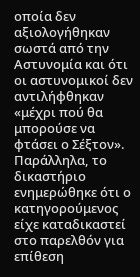οποία δεν αξιολογήθηκαν σωστά από την Αστυνομία και ότι οι αστυνομικοί δεν αντιλήφθηκαν «μέχρι πού θα μπορούσε να φτάσει ο Σέξτον».
Παράλληλα, το δικαστήριο ενημερώθηκε ότι ο κατηγορούμενος είχε καταδικαστεί στο παρελθόν για επίθεση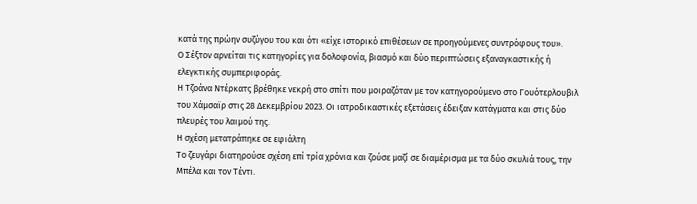κατά της πρώην συζύγου του και ότι «είχε ιστορικό επιθέσεων σε προηγούμενες συντρόφους του».
Ο Σέξτον αρνείται τις κατηγορίες για δολοφονία, βιασμό και δύο περιπτώσεις εξαναγκαστικής ή ελεγκτικής συμπεριφοράς.
Η Τζοάνα Ντέρκατς βρέθηκε νεκρή στο σπίτι που μοιραζόταν με τον κατηγορούμενο στο Γουότερλουβιλ του Χάμσαϊρ στις 28 Δεκεμβρίου 2023. Οι ιατροδικαστικές εξετάσεις έδειξαν κατάγματα και στις δύο πλευρές του λαιμού της.
Η σχέση μετατράπηκε σε εφιάλτη
Το ζευγάρι διατηρούσε σχέση επί τρία χρόνια και ζούσε μαζί σε διαμέρισμα με τα δύο σκυλιά τους, την Μπέλα και τον Τέντι.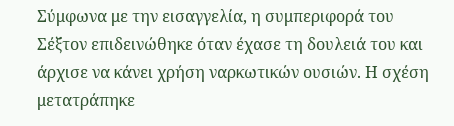Σύμφωνα με την εισαγγελία, η συμπεριφορά του Σέξτον επιδεινώθηκε όταν έχασε τη δουλειά του και άρχισε να κάνει χρήση ναρκωτικών ουσιών. Η σχέση μετατράπηκε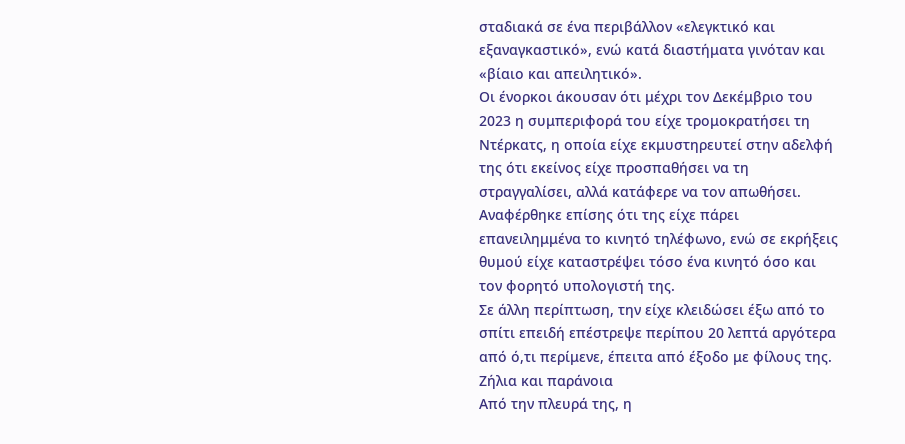σταδιακά σε ένα περιβάλλον «ελεγκτικό και εξαναγκαστικό», ενώ κατά διαστήματα γινόταν και «βίαιο και απειλητικό».
Οι ένορκοι άκουσαν ότι μέχρι τον Δεκέμβριο του 2023 η συμπεριφορά του είχε τρομοκρατήσει τη Ντέρκατς, η οποία είχε εκμυστηρευτεί στην αδελφή της ότι εκείνος είχε προσπαθήσει να τη στραγγαλίσει, αλλά κατάφερε να τον απωθήσει.
Αναφέρθηκε επίσης ότι της είχε πάρει επανειλημμένα το κινητό τηλέφωνο, ενώ σε εκρήξεις θυμού είχε καταστρέψει τόσο ένα κινητό όσο και τον φορητό υπολογιστή της.
Σε άλλη περίπτωση, την είχε κλειδώσει έξω από το σπίτι επειδή επέστρεψε περίπου 20 λεπτά αργότερα από ό,τι περίμενε, έπειτα από έξοδο με φίλους της.
Ζήλια και παράνοια
Από την πλευρά της, η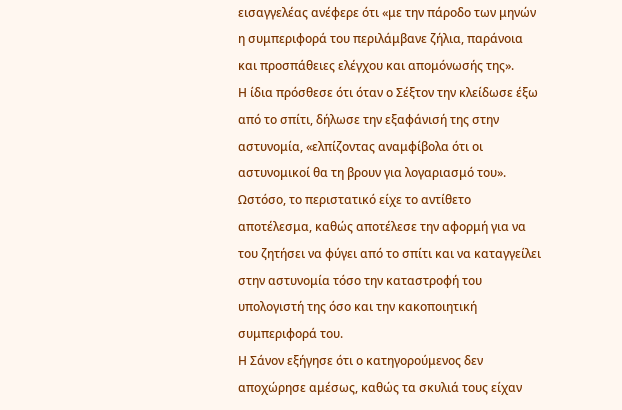εισαγγελέας ανέφερε ότι «με την πάροδο των μηνών η συμπεριφορά του περιλάμβανε ζήλια, παράνοια και προσπάθειες ελέγχου και απομόνωσής της».
Η ίδια πρόσθεσε ότι όταν ο Σέξτον την κλείδωσε έξω από το σπίτι, δήλωσε την εξαφάνισή της στην αστυνομία, «ελπίζοντας αναμφίβολα ότι οι αστυνομικοί θα τη βρουν για λογαριασμό του».
Ωστόσο, το περιστατικό είχε το αντίθετο αποτέλεσμα, καθώς αποτέλεσε την αφορμή για να του ζητήσει να φύγει από το σπίτι και να καταγγείλει στην αστυνομία τόσο την καταστροφή του υπολογιστή της όσο και την κακοποιητική συμπεριφορά του.
Η Σάνον εξήγησε ότι ο κατηγορούμενος δεν αποχώρησε αμέσως, καθώς τα σκυλιά τους είχαν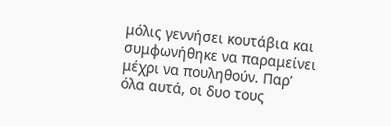μόλις γεννήσει κουτάβια και συμφωνήθηκε να παραμείνει μέχρι να πουληθούν. Παρ’ όλα αυτά, οι δυο τους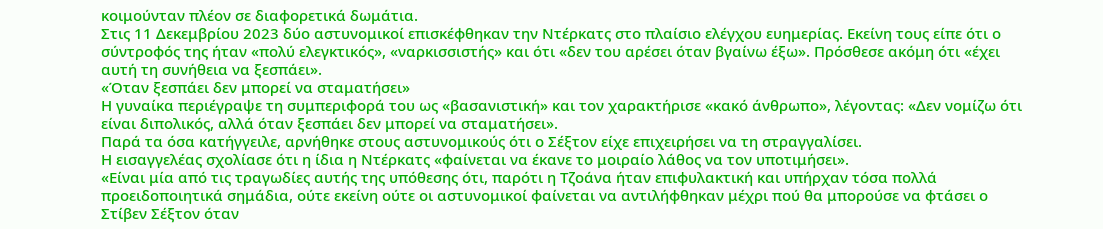κοιμούνταν πλέον σε διαφορετικά δωμάτια.
Στις 11 Δεκεμβρίου 2023 δύο αστυνομικοί επισκέφθηκαν την Ντέρκατς στο πλαίσιο ελέγχου ευημερίας. Εκείνη τους είπε ότι ο σύντροφός της ήταν «πολύ ελεγκτικός», «ναρκισσιστής» και ότι «δεν του αρέσει όταν βγαίνω έξω». Πρόσθεσε ακόμη ότι «έχει αυτή τη συνήθεια να ξεσπάει».
«Όταν ξεσπάει δεν μπορεί να σταματήσει»
Η γυναίκα περιέγραψε τη συμπεριφορά του ως «βασανιστική» και τον χαρακτήρισε «κακό άνθρωπο», λέγοντας: «Δεν νομίζω ότι είναι διπολικός, αλλά όταν ξεσπάει δεν μπορεί να σταματήσει».
Παρά τα όσα κατήγγειλε, αρνήθηκε στους αστυνομικούς ότι ο Σέξτον είχε επιχειρήσει να τη στραγγαλίσει.
Η εισαγγελέας σχολίασε ότι η ίδια η Ντέρκατς «φαίνεται να έκανε το μοιραίο λάθος να τον υποτιμήσει».
«Είναι μία από τις τραγωδίες αυτής της υπόθεσης ότι, παρότι η Τζοάνα ήταν επιφυλακτική και υπήρχαν τόσα πολλά προειδοποιητικά σημάδια, ούτε εκείνη ούτε οι αστυνομικοί φαίνεται να αντιλήφθηκαν μέχρι πού θα μπορούσε να φτάσει ο Στίβεν Σέξτον όταν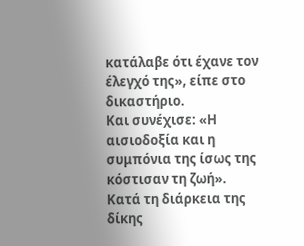κατάλαβε ότι έχανε τον έλεγχό της», είπε στο δικαστήριο.
Και συνέχισε: «Η αισιοδοξία και η συμπόνια της ίσως της κόστισαν τη ζωή».
Κατά τη διάρκεια της δίκης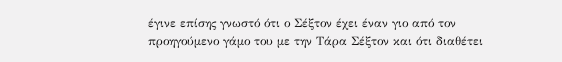έγινε επίσης γνωστό ότι ο Σέξτον έχει έναν γιο από τον προηγούμενο γάμο του με την Τάρα Σέξτον και ότι διαθέτει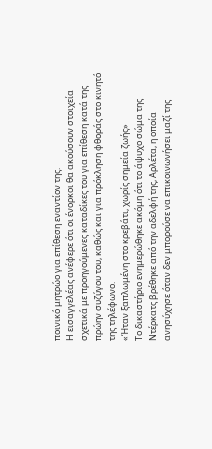ποινικό μητρώο για επίθεση εναντίον της.
Η εισαγγελέας ανέφερε ότι οι ένορκοι θα ακούσουν στοιχεία σχετικά με προηγούμενες καταδίκες του για επίθεση κατά της πρώην συζύγου του, καθώς και για πρόκληση φθοράς στο κινητό της τηλέφωνο.
«Ήταν ξαπλωμένη στο κρεβάτι, χωρίς σημεία ζωής»
Το δικαστήριο ενημερώθηκε ακόμη ότι το άψυχο σώμα της Ντέρκατς βρέθηκε από την αδελφή της, Αρλέτα, η οποία ανησύχησε όταν δεν μπορούσε να επικοινωνήσει μαζί της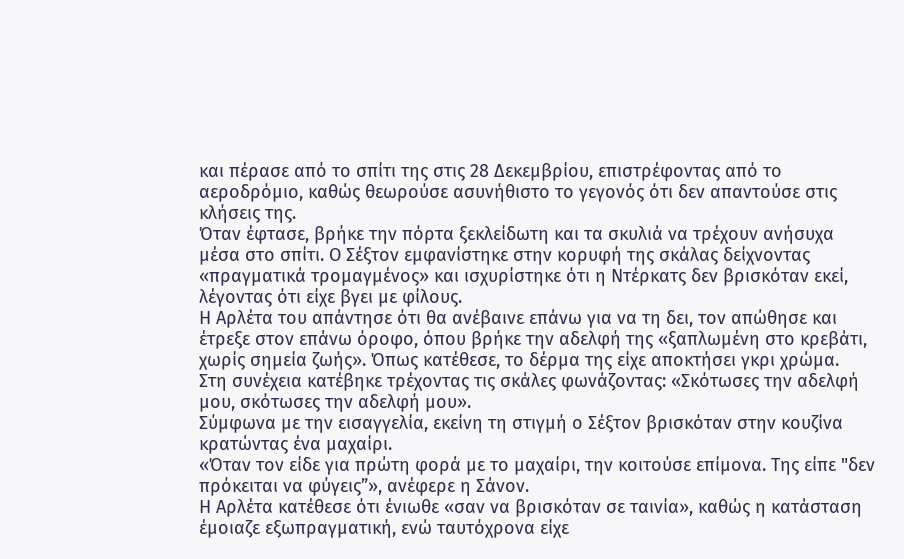και πέρασε από το σπίτι της στις 28 Δεκεμβρίου, επιστρέφοντας από το αεροδρόμιο, καθώς θεωρούσε ασυνήθιστο το γεγονός ότι δεν απαντούσε στις κλήσεις της.
Όταν έφτασε, βρήκε την πόρτα ξεκλείδωτη και τα σκυλιά να τρέχουν ανήσυχα μέσα στο σπίτι. Ο Σέξτον εμφανίστηκε στην κορυφή της σκάλας δείχνοντας «πραγματικά τρομαγμένος» και ισχυρίστηκε ότι η Ντέρκατς δεν βρισκόταν εκεί, λέγοντας ότι είχε βγει με φίλους.
Η Αρλέτα του απάντησε ότι θα ανέβαινε επάνω για να τη δει, τον απώθησε και έτρεξε στον επάνω όροφο, όπου βρήκε την αδελφή της «ξαπλωμένη στο κρεβάτι, χωρίς σημεία ζωής». Όπως κατέθεσε, το δέρμα της είχε αποκτήσει γκρι χρώμα.
Στη συνέχεια κατέβηκε τρέχοντας τις σκάλες φωνάζοντας: «Σκότωσες την αδελφή μου, σκότωσες την αδελφή μου».
Σύμφωνα με την εισαγγελία, εκείνη τη στιγμή ο Σέξτον βρισκόταν στην κουζίνα κρατώντας ένα μαχαίρι.
«Όταν τον είδε για πρώτη φορά με το μαχαίρι, την κοιτούσε επίμονα. Της είπε "δεν πρόκειται να φύγεις”», ανέφερε η Σάνον.
Η Αρλέτα κατέθεσε ότι ένιωθε «σαν να βρισκόταν σε ταινία», καθώς η κατάσταση έμοιαζε εξωπραγματική, ενώ ταυτόχρονα είχε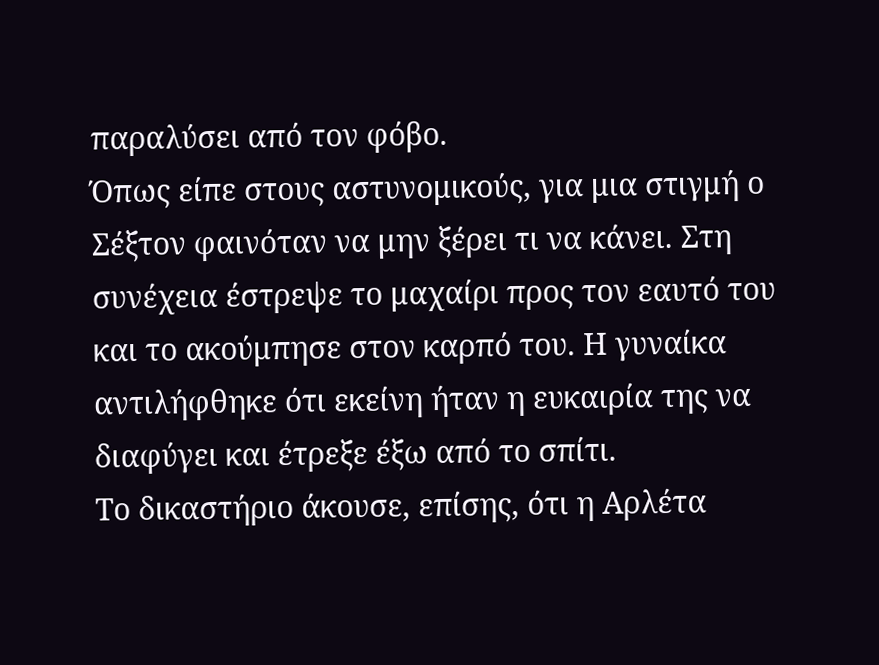παραλύσει από τον φόβο.
Όπως είπε στους αστυνομικούς, για μια στιγμή ο Σέξτον φαινόταν να μην ξέρει τι να κάνει. Στη συνέχεια έστρεψε το μαχαίρι προς τον εαυτό του και το ακούμπησε στον καρπό του. Η γυναίκα αντιλήφθηκε ότι εκείνη ήταν η ευκαιρία της να διαφύγει και έτρεξε έξω από το σπίτι.
Το δικαστήριο άκουσε, επίσης, ότι η Αρλέτα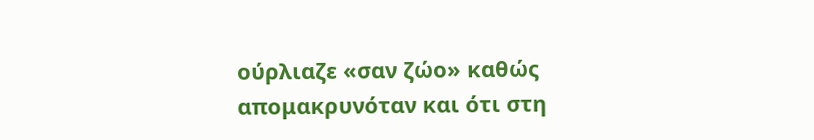ούρλιαζε «σαν ζώο» καθώς απομακρυνόταν και ότι στη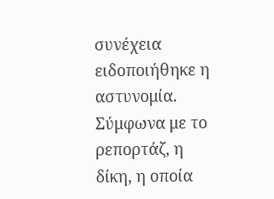συνέχεια ειδοποιήθηκε η αστυνομία. Σύμφωνα με το ρεπορτάζ, η δίκη, η οποία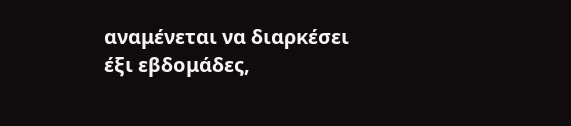αναμένεται να διαρκέσει έξι εβδομάδες,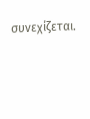συνεχίζεται.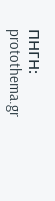ΠΗΓΗ: protothema.gr